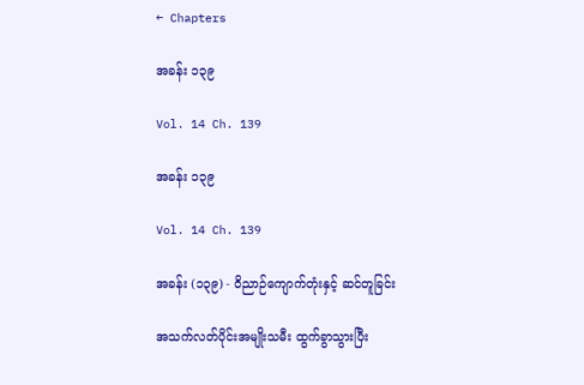← Chapters

အခန်း ၁၃၉

Vol. 14 Ch. 139

အခန်း ၁၃၉

Vol. 14 Ch. 139

အခန်း (၁၃၉) - ဝိညာဉ်ကျောက်တုံးနှင့် ဆင်တူခြင်း

အသက်လတ်ပိုင်းအမျိုးသမီး ထွက်ခွာသွားပြီး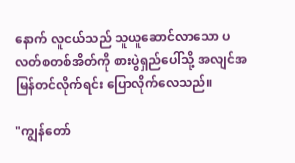နောက် လူငယ်သည် သူယူဆောင်လာသော ပလတ်စတစ်အိတ်ကို စားပွဲရှည်ပေါ်သို့ အလျင်အမြန်တင်လိုက်ရင်း ပြောလိုက်လေသည်။

"ကျွန်တော်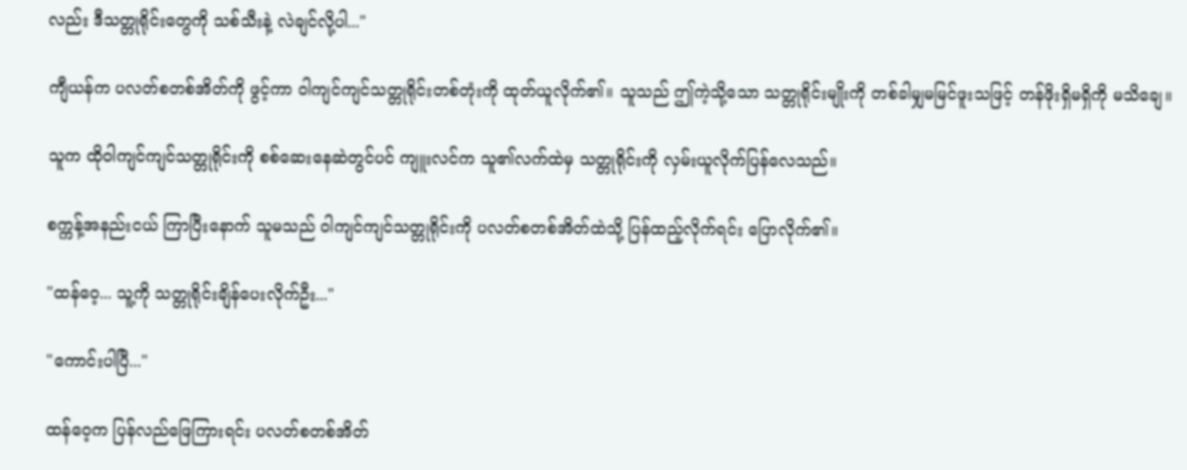လည်း ဒီသတ္တုရိုင်းတွေကို သစ်သီးနဲ့ လဲချင်လို့ပါ..."

ကျီယန်က ပလတ်စတစ်အိတ်ကို ဖွင့်ကာ ဝါကျင်ကျင်သတ္တုရိုင်းတစ်တုံးကို ထုတ်ယူလိုက်၏။ သူသည် ဤကဲ့သို့သော သတ္တုရိုင်းမျိုးကို တစ်ခါမျှမမြင်ဖူးသဖြင့် တန်ဖိုးရှိမရှိကို မသိချေ။

သူက ထိုဝါကျင်ကျင်သတ္တုရိုင်းကို စစ်ဆေးနေဆဲတွင်ပင် ကျူးလင်က သူ၏လက်ထဲမှ သတ္တုရိုင်းကို လှမ်းယူလိုက်ပြန်လေသည်။

စက္ကန့်အနည်းငယ် ကြာပြီးနောက် သူမသည် ဝါကျင်ကျင်သတ္တုရိုင်းကို ပလတ်စတစ်အိတ်ထဲသို့ ပြန်ထည့်လိုက်ရင်း ပြောလိုက်၏။

"ထန်ဝေ့... သူ့ကို သတ္တုရိုင်းချိန်ပေးလိုက်ဦး..."

"ကောင်းပါပြီ..."

ထန်ဝေ့က ပြန်လည်ဖြေကြားရင်း ပလတ်စတစ်အိတ်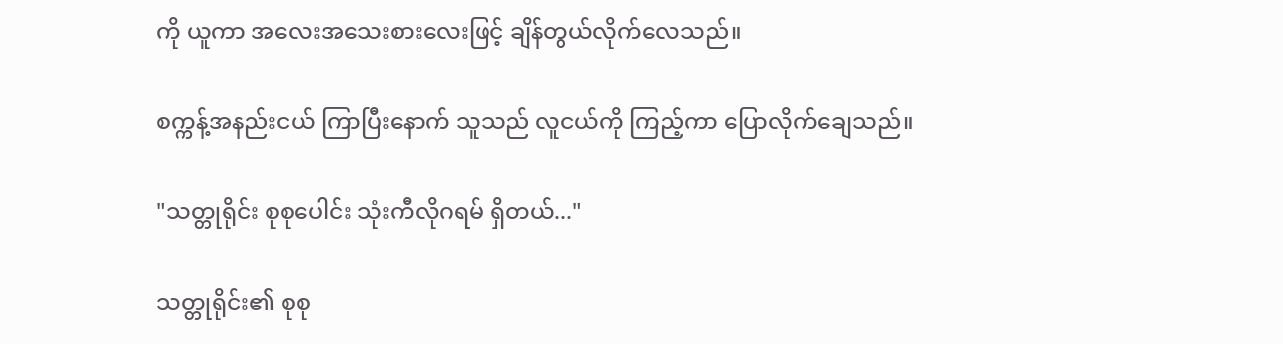ကို ယူကာ အလေးအသေးစားလေးဖြင့် ချိန်တွယ်လိုက်လေသည်။

စက္ကန့်အနည်းငယ် ကြာပြီးနောက် သူသည် လူငယ်ကို ကြည့်ကာ ပြောလိုက်ချေသည်။

"သတ္တုရိုင်း စုစုပေါင်း သုံးကီလိုဂရမ် ရှိတယ်..."

သတ္တုရိုင်း၏ စုစု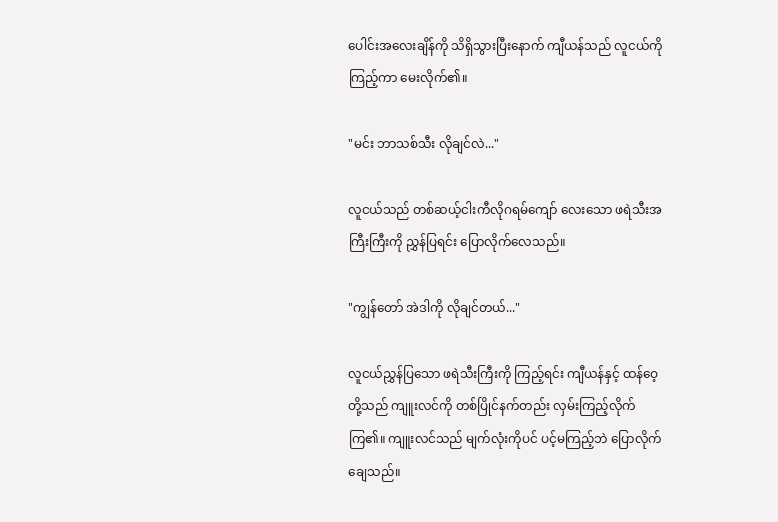ပေါင်းအလေးချိန်ကို သိရှိသွားပြီးနောက် ကျီယန်သည် လူငယ်ကို ကြည့်ကာ မေးလိုက်၏။

"မင်း ဘာသစ်သီး လိုချင်လဲ..."

လူငယ်သည် တစ်ဆယ့်ငါးကီလိုဂရမ်ကျော် လေးသော ဖရဲသီးအကြီးကြီးကို ညွှန်ပြရင်း ပြောလိုက်လေသည်။

"ကျွန်တော် အဲဒါကို လိုချင်တယ်..."

လူငယ်ညွှန်ပြသော ဖရဲသီးကြီးကို ကြည့်ရင်း ကျီယန်နှင့် ထန်ဝေ့တို့သည် ကျူးလင်ကို တစ်ပြိုင်နက်တည်း လှမ်းကြည့်လိုက်ကြ၏။ ကျူးလင်သည် မျက်လုံးကိုပင် ပင့်မကြည့်ဘဲ ပြောလိုက်ချေသည်။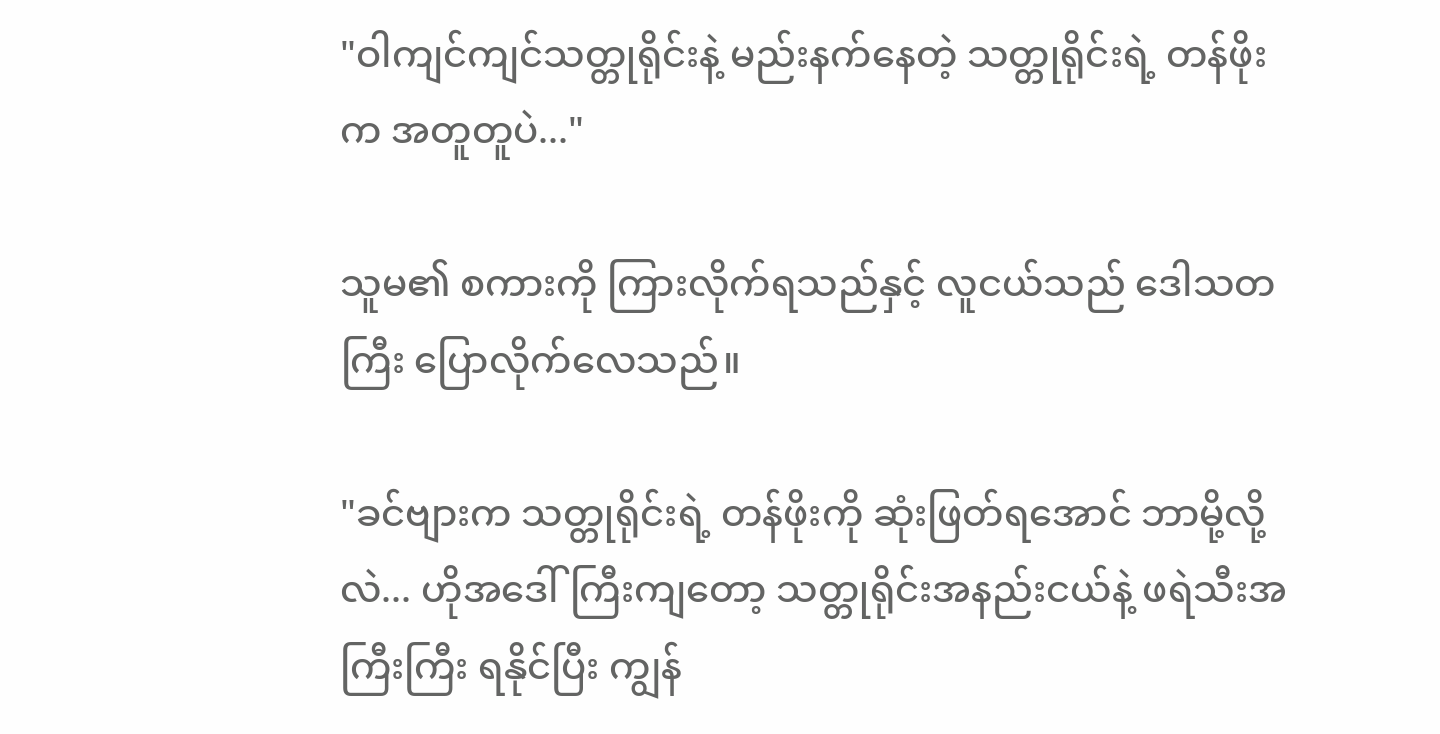"ဝါကျင်ကျင်သတ္တုရိုင်းနဲ့ မည်းနက်နေတဲ့ သတ္တုရိုင်းရဲ့ တန်ဖိုးက အတူတူပဲ..."

သူမ၏ စကားကို ကြားလိုက်ရသည်နှင့် လူငယ်သည် ဒေါသတကြီး ပြောလိုက်လေသည်။

"ခင်ဗျားက သတ္တုရိုင်းရဲ့ တန်ဖိုးကို ဆုံးဖြတ်ရအောင် ဘာမို့လို့လဲ... ဟိုအဒေါ်ကြီးကျတော့ သတ္တုရိုင်းအနည်းငယ်နဲ့ ဖရဲသီးအကြီးကြီး ရနိုင်ပြီး ကျွန်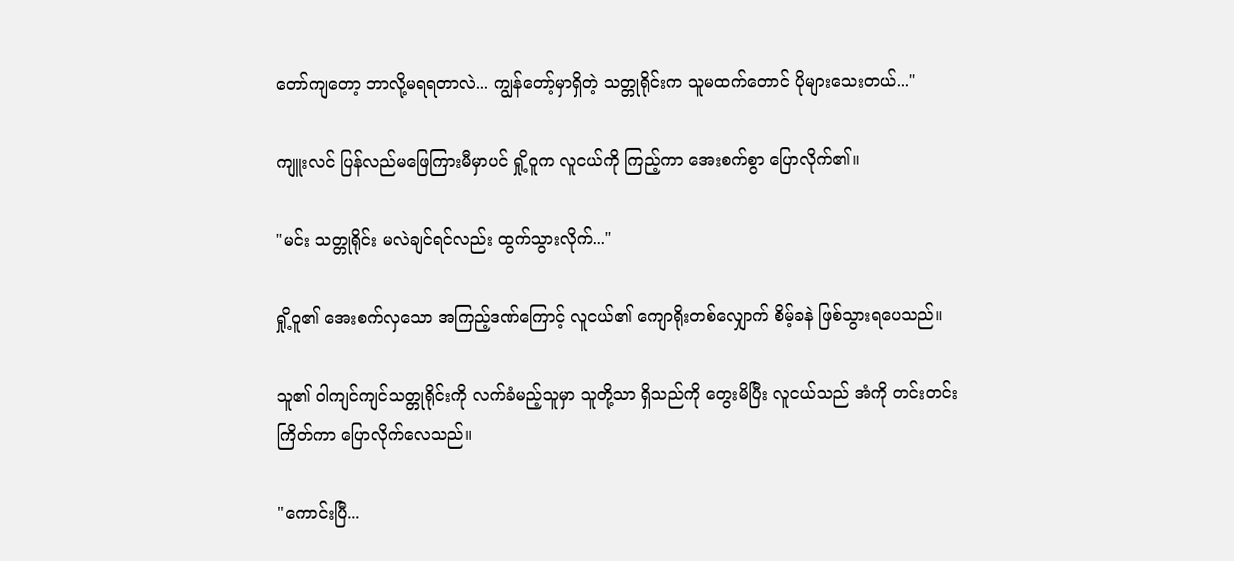တော်ကျတော့ ဘာလို့မရရတာလဲ... ကျွန်တော့်မှာရှိတဲ့ သတ္တုရိုင်းက သူမထက်တောင် ပိုများသေးတယ်..."

ကျူးလင် ပြန်လည်မဖြေကြားမီမှာပင် ရှို့ဝူက လူငယ်ကို ကြည့်ကာ အေးစက်စွာ ပြောလိုက်၏။

"မင်း သတ္တုရိုင်း မလဲချင်ရင်လည်း ထွက်သွားလိုက်..."

ရှို့ဝူ၏ အေးစက်လှသော အကြည့်ဒဏ်ကြောင့် လူငယ်၏ ကျောရိုးတစ်လျှောက် စိမ့်ခနဲ ဖြစ်သွားရပေသည်။

သူ၏ ဝါကျင်ကျင်သတ္တုရိုင်းကို လက်ခံမည့်သူမှာ သူတို့သာ ရှိသည်ကို တွေးမိပြီး လူငယ်သည် အံကို တင်းတင်းကြိတ်ကာ ပြောလိုက်လေသည်။

"ကောင်းပြီ...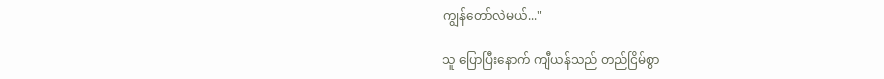ကျွန်တော်လဲမယ်..."

သူ ပြောပြီးနောက် ကျီယန်သည် တည်ငြိမ်စွာ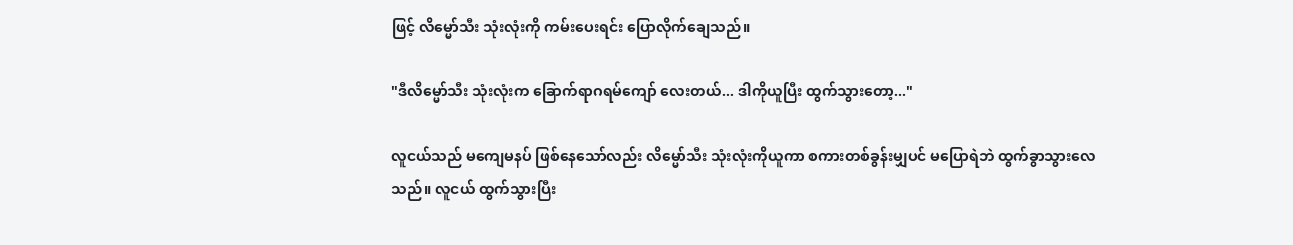ဖြင့် လိမ္မော်သီး သုံးလုံးကို ကမ်းပေးရင်း ပြောလိုက်ချေသည်။

"ဒီလိမ္မော်သီး သုံးလုံးက ခြောက်ရာဂရမ်ကျော် လေးတယ်... ဒါကိုယူပြီး ထွက်သွားတော့..."

လူငယ်သည် မကျေမနပ် ဖြစ်နေသော်လည်း လိမ္မော်သီး သုံးလုံးကိုယူကာ စကားတစ်ခွန်းမျှပင် မပြောရဲဘဲ ထွက်ခွာသွားလေသည်။ လူငယ် ထွက်သွားပြီး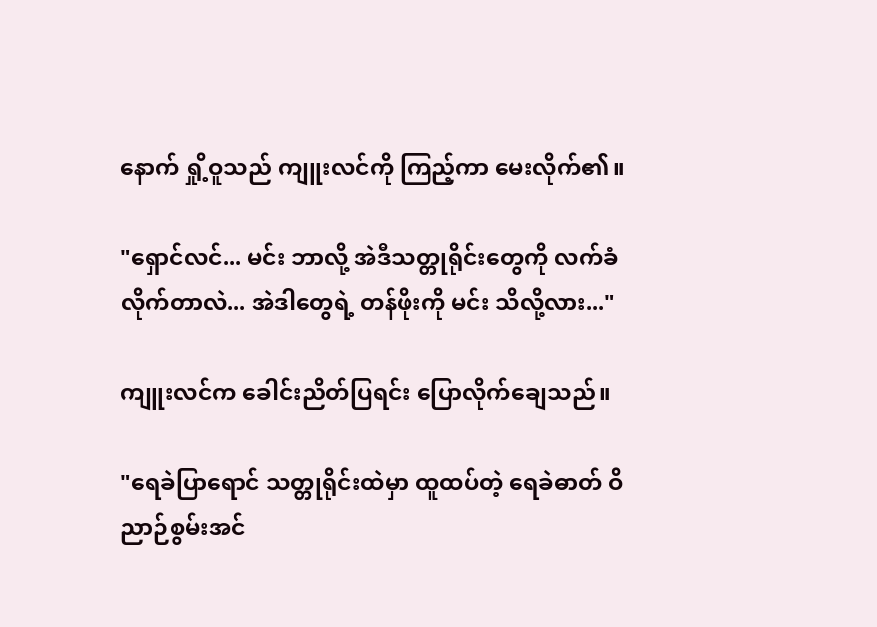နောက် ရှို့ဝူသည် ကျူးလင်ကို ကြည့်ကာ မေးလိုက်၏။

"ရှောင်လင်... မင်း ဘာလို့ အဲဒီသတ္တုရိုင်းတွေကို လက်ခံလိုက်တာလဲ... အဲဒါတွေရဲ့ တန်ဖိုးကို မင်း သိလို့လား..."

ကျူးလင်က ခေါင်းညိတ်ပြရင်း ပြောလိုက်ချေသည်။

"ရေခဲပြာရောင် သတ္တုရိုင်းထဲမှာ ထူထပ်တဲ့ ရေခဲဓာတ် ဝိညာဉ်စွမ်းအင်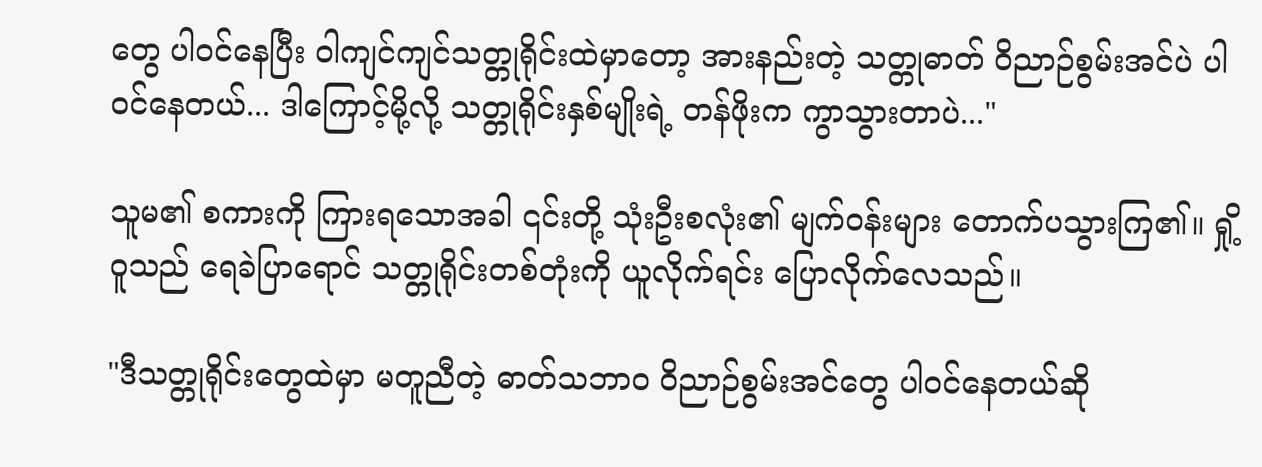တွေ ပါဝင်နေပြီး ဝါကျင်ကျင်သတ္တုရိုင်းထဲမှာတော့ အားနည်းတဲ့ သတ္တုဓာတ် ဝိညာဉ်စွမ်းအင်ပဲ ပါဝင်နေတယ်... ဒါကြောင့်မို့လို့ သတ္တုရိုင်းနှစ်မျိုးရဲ့ တန်ဖိုးက ကွာသွားတာပဲ..."

သူမ၏ စကားကို ကြားရသောအခါ ၎င်းတို့ သုံးဦးစလုံး၏ မျက်ဝန်းများ တောက်ပသွားကြ၏။ ရှို့ဝူသည် ရေခဲပြာရောင် သတ္တုရိုင်းတစ်တုံးကို ယူလိုက်ရင်း ပြောလိုက်လေသည်။

"ဒီသတ္တုရိုင်းတွေထဲမှာ မတူညီတဲ့ ဓာတ်သဘာဝ ဝိညာဉ်စွမ်းအင်တွေ ပါဝင်နေတယ်ဆို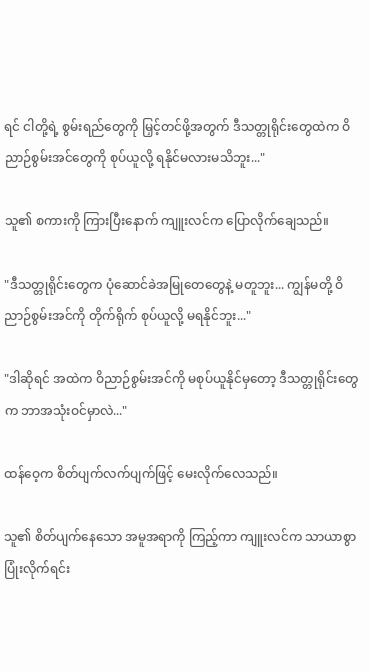ရင် ငါတို့ရဲ့ စွမ်းရည်တွေကို မြှင့်တင်ဖို့အတွက် ဒီသတ္တုရိုင်းတွေထဲက ဝိညာဉ်စွမ်းအင်တွေကို စုပ်ယူလို့ ရနိုင်မလားမသိဘူး..."

သူ၏ စကားကို ကြားပြီးနောက် ကျူးလင်က ပြောလိုက်ချေသည်။

"ဒီသတ္တုရိုင်းတွေက ပုံဆောင်ခဲအမြုတေတွေနဲ့ မတူဘူး... ကျွန်မတို့ ဝိညာဉ်စွမ်းအင်ကို တိုက်ရိုက် စုပ်ယူလို့ မရနိုင်ဘူး..."

"ဒါဆိုရင် အထဲက ဝိညာဉ်စွမ်းအင်ကို မစုပ်ယူနိုင်မှတော့ ဒီသတ္တုရိုင်းတွေက ဘာအသုံးဝင်မှာလဲ..."

ထန်ဝေ့က စိတ်ပျက်လက်ပျက်ဖြင့် မေးလိုက်လေသည်။

သူ၏ စိတ်ပျက်နေသော အမူအရာကို ကြည့်ကာ ကျူးလင်က သာယာစွာ ပြုံးလိုက်ရင်း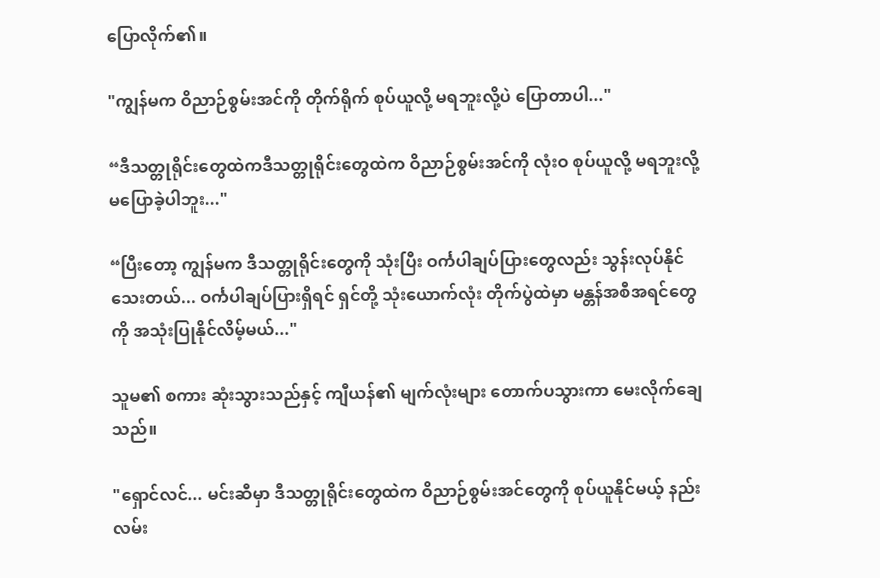ပြောလိုက်၏။

"ကျွန်မက ဝိညာဉ်စွမ်းအင်ကို တိုက်ရိုက် စုပ်ယူလို့ မရဘူးလို့ပဲ ပြောတာပါ..."

“ဒီသတ္တုရိုင်းတွေထဲကဒီသတ္တုရိုင်းတွေထဲက ဝိညာဉ်စွမ်းအင်ကို လုံးဝ စုပ်ယူလို့ မရဘူးလို့ မပြောခဲ့ပါဘူး..."

“ပြီး‌တော့ ကျွန်မက ဒီသတ္တုရိုင်းတွေကို သုံးပြီး ဝင်္ကပါချပ်ပြားတွေလည်း သွန်းလုပ်နိုင်သေးတယ်... ဝင်္ကပါချပ်ပြားရှိရင် ရှင်တို့ သုံးယောက်လုံး တိုက်ပွဲထဲမှာ မန္တန်အစီအရင်တွေကို အသုံးပြုနိုင်လိမ့်မယ်..."

သူမ၏ စကား ဆုံးသွားသည်နှင့် ကျီယန်၏ မျက်လုံးများ တောက်ပသွားကာ မေးလိုက်ချေသည်။

"ရှောင်လင်... မင်းဆီမှာ ဒီသတ္တုရိုင်းတွေထဲက ဝိညာဉ်စွမ်းအင်တွေကို စုပ်ယူနိုင်မယ့် နည်းလမ်း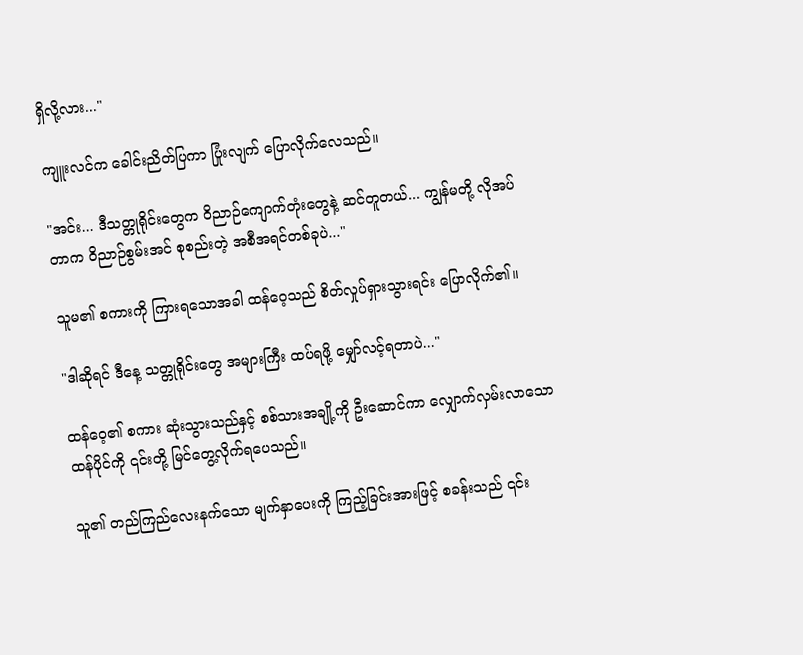ရှိလို့လား..."

ကျူးလင်က ခေါင်းညိတ်ပြကာ ပြုံးလျက် ပြောလိုက်လေသည်။

"အင်း... ဒီသတ္တုရိုင်းတွေက ဝိညာဉ်ကျောက်တုံးတွေနဲ့ ဆင်တူတယ်... ကျွန်မတို့ လိုအပ်တာက ဝိညာဉ်စွမ်းအင် စုစည်းတဲ့ အစီအရင်တစ်ခုပဲ..."

သူမ၏ စကားကို ကြားရသောအခါ ထန်ဝေ့သည် စိတ်လှုပ်ရှားသွားရင်း ပြောလိုက်၏။

"ဒါဆိုရင် ဒီနေ့ သတ္တုရိုင်းတွေ အများကြီး ထပ်ရဖို့ မျှော်လင့်ရတာပဲ..."

ထန်ဝေ့၏ စကား ဆုံးသွားသည်နှင့် စစ်သားအချို့ကို ဦးဆောင်ကာ လျှောက်လှမ်းလာသော ထန်ပိုင်ကို ၎င်းတို့ မြင်တွေ့လိုက်ရပေသည်။

သူ၏ တည်ကြည်လေးနက်သော မျက်နှာပေးကို ကြည့်ခြင်းအားဖြင့် စခန်းသည် ၎င်း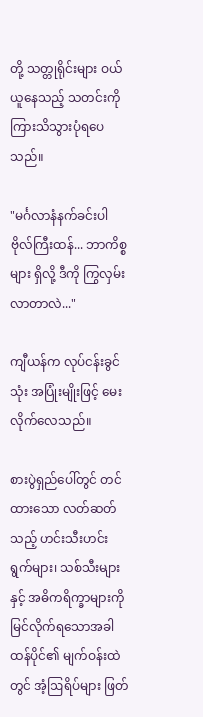တို့ သတ္တုရိုင်းများ ဝယ်ယူနေသည့် သတင်းကို ကြားသိသွားပုံရပေသည်။

"မင်္ဂလာနံနက်ခင်းပါ ဗိုလ်ကြီးထန်... ဘာကိစ္စများ ရှိလို့ ဒီကို ကြွလှမ်းလာတာလဲ..."

ကျီယန်က လုပ်ငန်းခွင်သုံး အပြုံးမျိုးဖြင့် မေးလိုက်လေသည်။

စားပွဲရှည်ပေါ်တွင် တင်ထားသော လတ်ဆတ်သည့် ဟင်းသီးဟင်းရွက်များ၊ သစ်သီးများနှင့် အဓိကရိက္ခာများကို မြင်လိုက်ရသောအခါ ထန်ပိုင်၏ မျက်ဝန်းထဲတွင် အံ့ဩရိပ်များ ဖြတ်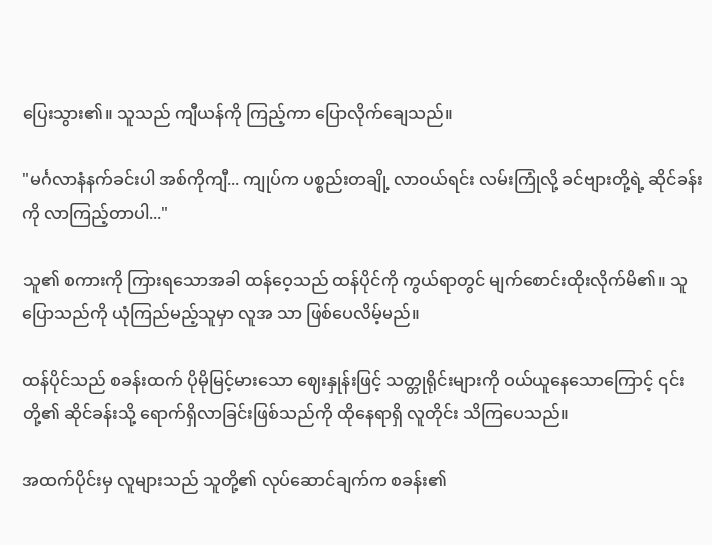ပြေးသွား၏။ သူသည် ကျီယန်ကို ကြည့်ကာ ပြောလိုက်ချေသည်။

"မင်္ဂလာနံနက်ခင်းပါ အစ်ကိုကျီ... ကျုပ်က ပစ္စည်းတချို့ လာဝယ်ရင်း လမ်းကြုံလို့ ခင်ဗျားတို့ရဲ့ ဆိုင်ခန်းကို လာကြည့်တာပါ..."

သူ၏ စကားကို ကြားရသောအခါ ထန်ဝေ့သည် ထန်ပိုင်ကို ကွယ်ရာတွင် မျက်စောင်းထိုးလိုက်မိ၏။ သူ ပြောသည်ကို ယုံကြည်မည့်သူမှာ လူအ သာ ဖြစ်ပေလိမ့်မည်။

ထန်ပိုင်သည် စခန်းထက် ပိုမိုမြင့်မားသော ဈေးနှုန်းဖြင့် သတ္တုရိုင်းများကို ဝယ်ယူနေသောကြောင့် ၎င်းတို့၏ ဆိုင်ခန်းသို့ ရောက်ရှိလာခြင်းဖြစ်သည်ကို ထိုနေရာရှိ လူတိုင်း သိကြပေသည်။

အထက်ပိုင်းမှ လူများသည် သူတို့၏ လုပ်ဆောင်ချက်က စခန်း၏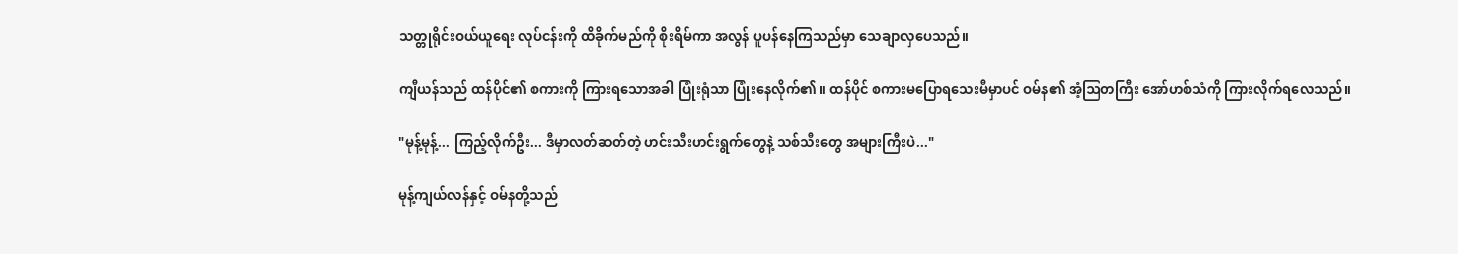သတ္တုရိုင်းဝယ်ယူရေး လုပ်ငန်းကို ထိခိုက်မည်ကို စိုးရိမ်ကာ အလွန် ပူပန်နေကြသည်မှာ သေချာလှပေသည်။

ကျီယန်သည် ထန်ပိုင်၏ စကားကို ကြားရသောအခါ ပြုံးရုံသာ ပြုံးနေလိုက်၏။ ထန်ပိုင် စကားမပြောရသေးမီမှာပင် ဝမ်န၏ အံ့ဩတကြီး အော်ဟစ်သံကို ကြားလိုက်ရလေသည်။

"မုန့်မုန့်... ကြည့်လိုက်ဦး... ဒီမှာလတ်ဆတ်တဲ့ ဟင်းသီးဟင်းရွက်တွေနဲ့ သစ်သီးတွေ အများကြီးပဲ..."

မုန့်ကျယ်လန်နှင့် ဝမ်နတို့သည်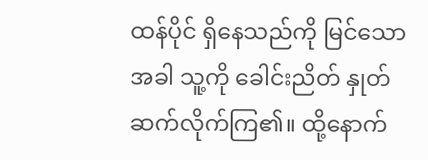ထန်ပိုင် ရှိနေသည်ကို မြင်သောအခါ သူ့ကို ခေါင်းညိတ် နှုတ်ဆက်လိုက်ကြ၏။ ထို့နောက်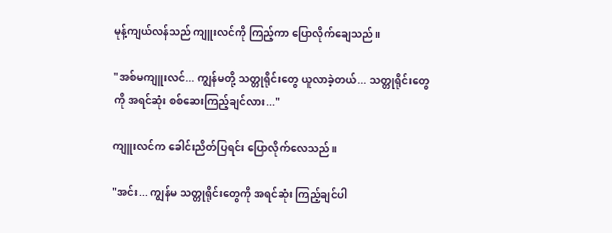မုန့်ကျယ်လန်သည် ကျူးလင်ကို ကြည့်ကာ ပြောလိုက်ချေသည်။

"အစ်မကျူးလင်... ကျွန်မတို့ သတ္တုရိုင်းတွေ ယူလာခဲ့တယ်... သတ္တုရိုင်းတွေကို အရင်ဆုံး စစ်ဆေးကြည့်ချင်လား..."

ကျူးလင်က ခေါင်းညိတ်ပြရင်း ပြောလိုက်လေသည်။

"အင်း... ကျွန်မ သတ္တုရိုင်းတွေကို အရင်ဆုံး ကြည့်ချင်ပါ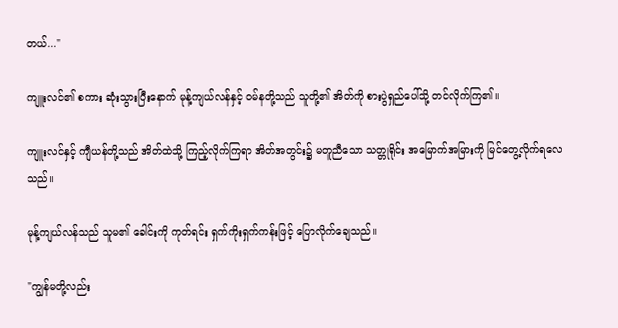တယ်..."

ကျူးလင်၏ စကား ဆုံးသွားပြီးနောက် မုန့်ကျယ်လန်နှင့် ဝမ်နတို့သည် သူတို့၏ အိတ်ကို စားပွဲရှည်ပေါ်သို့ တင်လိုက်ကြ၏။

ကျူးလင်နှင့် ကျီယန်တို့သည် အိတ်ထဲသို့ ကြည့်လိုက်ကြရာ အိတ်အတွင်း၌ မတူညီသော သတ္တုရိုင်း အမြောက်အမြားကို မြင်တွေ့လိုက်ရလေသည်။

မုန့်ကျယ်လန်သည် သူမ၏ ခေါင်းကို ကုတ်ရင်း ရှက်ကိုးရှက်ကန်းဖြင့် ပြောလိုက်ချေသည်။

"ကျွန်မတို့လည်း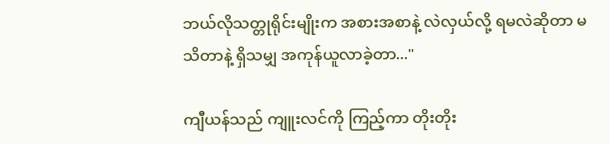ဘယ်လိုသတ္တုရိုင်းမျိုးက အစားအစာနဲ့ လဲလှယ်လို့ ရမလဲဆိုတာ မသိတာနဲ့ ရှိသမျှ အကုန်ယူလာခဲ့တာ..."

ကျီယန်သည် ကျူးလင်ကို ကြည့်ကာ တိုးတိုး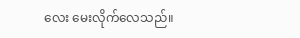လေး မေးလိုက်လေသည်။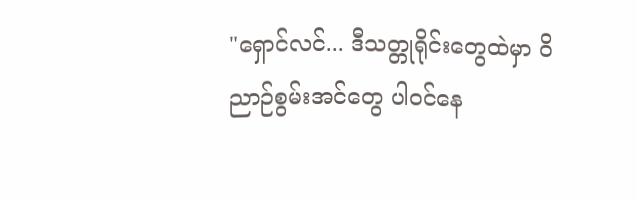"ရှောင်လင်... ဒီသတ္တုရိုင်းတွေထဲမှာ ဝိညာဉ်စွမ်းအင်တွေ ပါဝင်နေ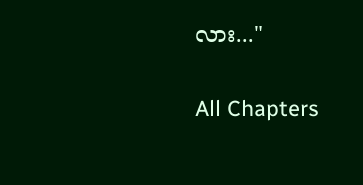လား..."

All Chapters